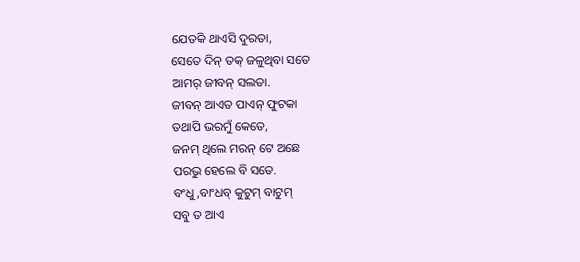ଯେତକି ଥାଏସି ଦୁରତା,
ସେତେ ଦିନ୍ ତକ୍ ଜଳୁଥିବା ସତେ
ଆମର୍ ଜୀବନ୍ ସଲତା.
ଜୀବନ୍ ଆଏତ ପାଏନ୍ ଫୁଟକା
ତଥାପି ଭରମୁଁ କେତେ,
ଜନମ୍ ଥିଲେ ମରନ୍ ଟେ ଅଛେ
ପରଭୁ ହେଲେ ବି ସତେ.
ବଂଧୁ,ବାଂଧବ୍ କୁଟୁମ୍ ବାଟୁମ୍
ସବୁ ତ ଆଏ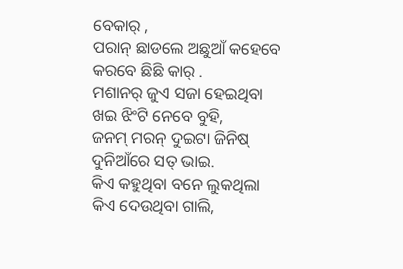ବେକାର୍ ,
ପରାନ୍ ଛାଡଲେ ଅଛୁଆଁ କହେବେ
କରବେ ଛିଛି କାର୍ .
ମଶାନର୍ ଜୁଏ ସଜା ହେଇଥିବା
ଖଇ ଝିଂଟି ନେବେ ବୁହି,
ଜନମ୍ ମରନ୍ ଦୁଇଟା ଜିନିଷ୍
ଦୁନିଆଁରେ ସତ୍ ଭାଇ.
କିଏ କହୁଥିବା ବନେ ଲୁକଥିଲା
କିଏ ଦେଉଥିବା ଗାଲି,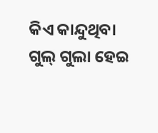କିଏ କାନ୍ଦୁଥିବା ଗୁଲ୍ ଗୁଲା ହେଇ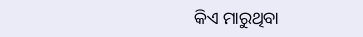କିଏ ମାରୁଥିବା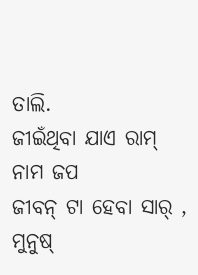ତାଲି.
ଜୀଇଁଥିବା ଯାଏ ରାମ୍ ନାମ ଜପ
ଜୀବନ୍ ଟା ହେବା ସାର୍ ,
ମୁନୁଷ୍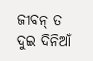ଜୀବନ୍ ତ ଦୁଇ ଦିନିଆଁ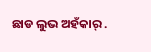ଛାଡ ଲୁଭ ଅହଁକାର୍ .